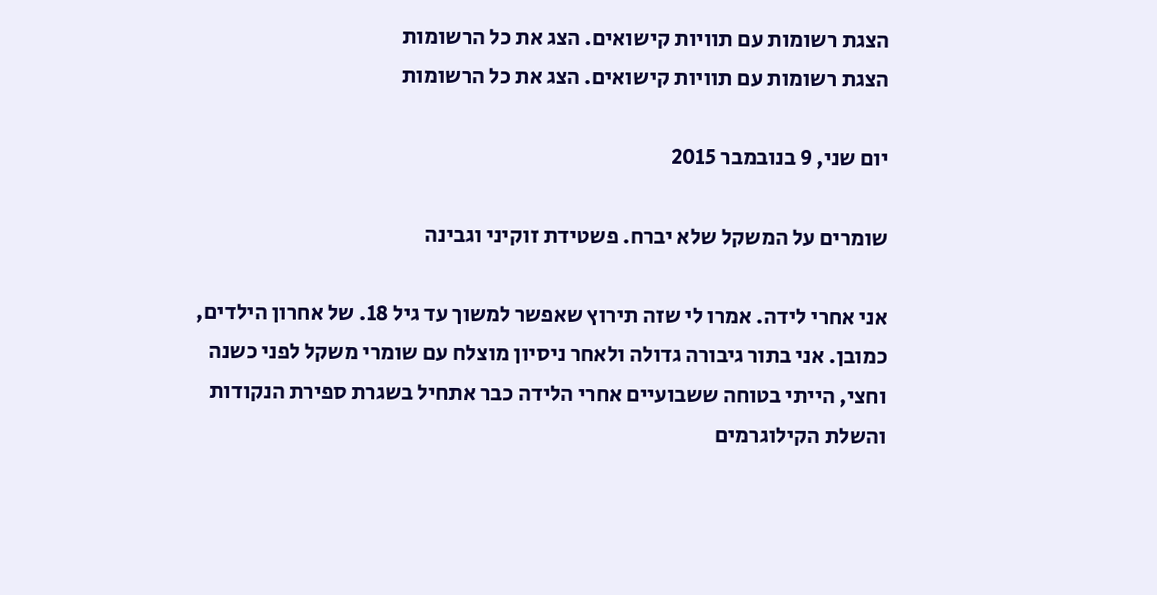הצגת רשומות עם תוויות קישואים. הצג את כל הרשומות
הצגת רשומות עם תוויות קישואים. הצג את כל הרשומות

יום שני, 9 בנובמבר 2015

שומרים על המשקל שלא יברח. פשטידת זוקיני וגבינה

אני אחרי לידה. אמרו לי שזה תירוץ שאפשר למשוך עד גיל 18. של אחרון הילדים, כמובן. אני בתור גיבורה גדולה ולאחר ניסיון מוצלח עם שומרי משקל לפני כשנה וחצי, הייתי בטוחה ששבועיים אחרי הלידה כבר אתחיל בשגרת ספירת הנקודות והשלת הקילוגרמים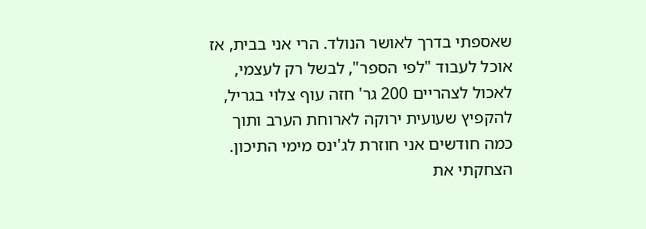שאספתי בדרך לאושר הנולד. הרי אני בבית, אז אוכל לעבוד "לפי הספר", לבשל רק לעצמי, לאכול לצהריים 200 גר' חזה עוף צלוי בגריל, להקפיץ שעועית ירוקה לארוחת הערב ותוך כמה חודשים אני חוזרת לג'ינס מימי התיכון. הצחקתי את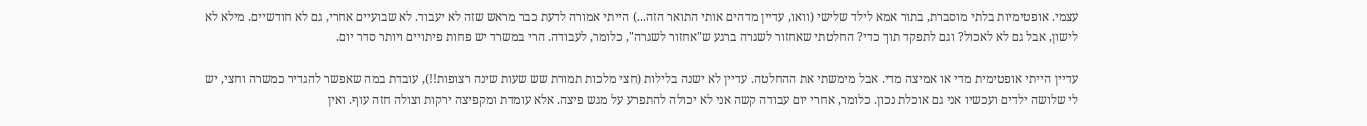עצמי. אופטימיות בלתי מוסברת, בתור אמא לילד שלישי (וואו, עדיין מדהים אותי התואר הזה...) הייתי אמורה לדעת כבר מראש שזה לא יעבוד. לא שבועיים אחרי, גם לא חודשיים. מילא לא לישון, אבל גם לא לאכול? וגם לתפקד תוך כדי? החלטתי שאחזור לשגרה ברגע ש"אחזור לשגרה", כלומר, לעבודה. הרי במשרד יש פחות פיתויים ויותר סדר יום.

עדיין הייתי אופטימית מדי או אמיצה מדי. אבל מימשתי את ההחלטה. עדיין לא ישנה בלילות (חצי מלכות תמורת שש שעות שינה רצופות!!), עובדת במה שאפשר להגדיר כמשרה וחצי, יש לי שלושה ילדים ועכשיו אני גם אוכלת נכון. כלומר, אחרי יום עבודה קשה אני לא יכולה להתפרע על מגש פיצה. אלא עומדת ומקפיצה ירקות וצולה חזה עוף. ואין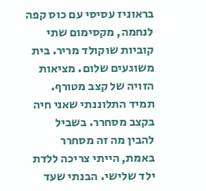בראוניז עסיסי עם כוס קפה לנחמה, מקסימום שתי קוביות שוקולד מריר. בית משוגעים שלום. מציאות הזויה של קצב מטורף. תמיד התלוננתי שאני חיה בקצב מסחרר. בשביל להבין מה זה מסחרר באמת, הייתי צריכה ללדת ילד שלישי. הבנתי שעד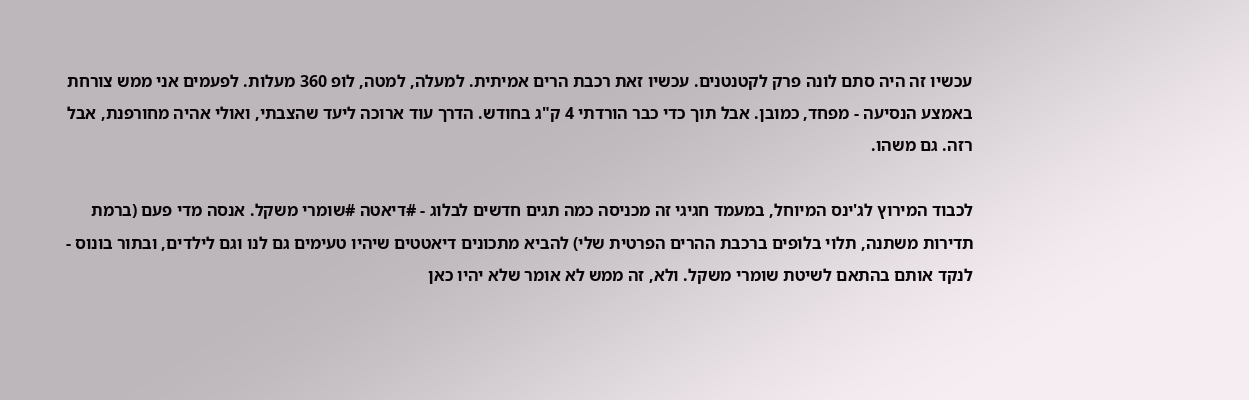עכשיו זה היה סתם לונה פרק לקטנטנים. עכשיו זאת רכבת הרים אמיתית. למעלה, למטה, לופ 360 מעלות. לפעמים אני ממש צורחת באמצע הנסיעה - מפחד, כמובן. אבל תוך כדי כבר הורדתי 4 ק"ג בחודש. הדרך עוד ארוכה ליעד שהצבתי, ואולי אהיה מחורפנת, אבל רזה. גם משהו.

לכבוד המירוץ לג'ינס המיוחל, במעמד חגיגי זה מכניסה כמה תגים חדשים לבלוג - #דיאטה #שומרי משקל. אנסה מדי פעם (ברמת תדירות משתנה, תלוי בלופים ברכבת ההרים הפרטית שלי) להביא מתכונים דיאטטים שיהיו טעימים גם לנו וגם לילדים, ובתור בונוס -  לנקד אותם בהתאם לשיטת שומרי משקל. ולא, זה ממש לא אומר שלא יהיו כאן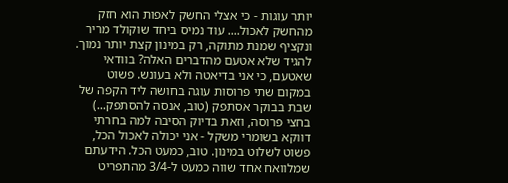יותר עוגות - כי אצלי החשק לאפות הוא חזק מהחשק לאכול.... עוד נמיס ביחד שוקולד מריר ונקציף שמנת מתוקה, רק במינון קצת יותר נמוך. להגיד שלא אטעם מהדברים האלה? בוודאי שאטעם, כי אני בדיאטה ולא בעונש. פשוט במקום שתי פרוסות עוגה בחושה ליד הקפה של שבת בבוקר אסתפק (טוב, אנסה להסתפק...) בחצי פרוסה, וזאת בדיוק הסיבה למה בחרתי דווקא בשומרי משקל - אני יכולה לאכול הכל, פשוט לשלוט במינון. טוב, כמעט הכל. הידעתם שמלוואח אחד שווה כמעט ל-3/4 מהתפריט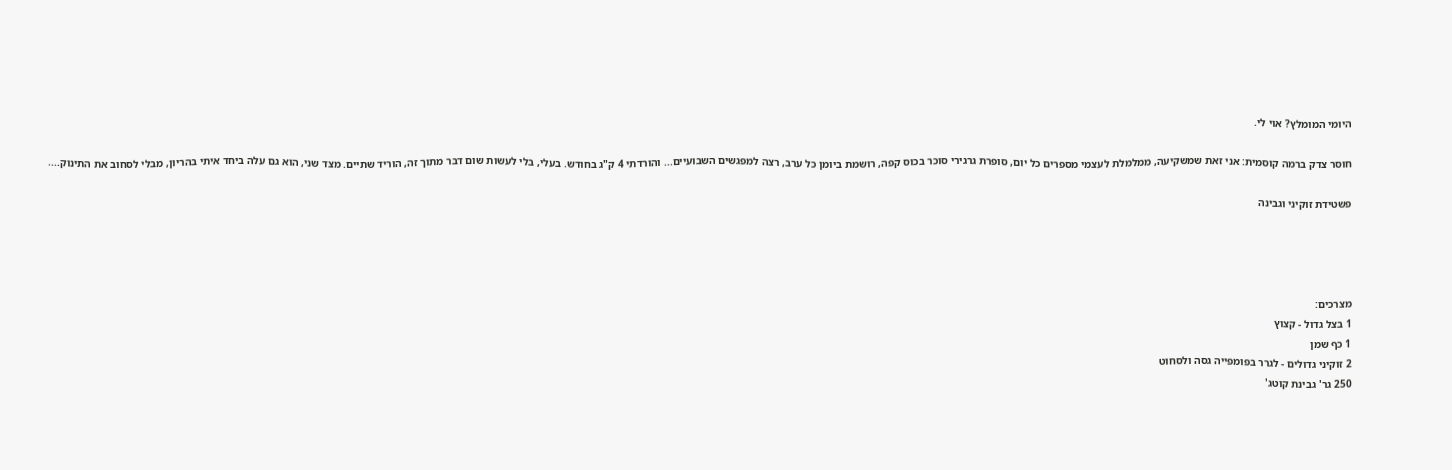היומי המומלץ? אוי לי.

חוסר צדק ברמה קוסמית: אני זאת שמשקיעה, ממלמלת לעצמי מספרים כל יום, סופרת גרגירי סוכר בכוס קפה, רושמת ביומן כל ערב, רצה למפגשים השבועיים... והורדתי 4 ק"ג בחודש. בעלי, בלי לעשות שום דבר מתוך זה, הוריד שתיים. מצד שני, הוא גם עלה ביחד איתי בהריון, מבלי לסחוב את התינוק....

פשטידת זוקיני וגבינה




מצרכים:
1 בצל גדול - קצוץ
1 כף שמן
2 זוקיני גדולים - לגרר בפומפייה גסה ולסחוט
250 גר' גבינת קוטג'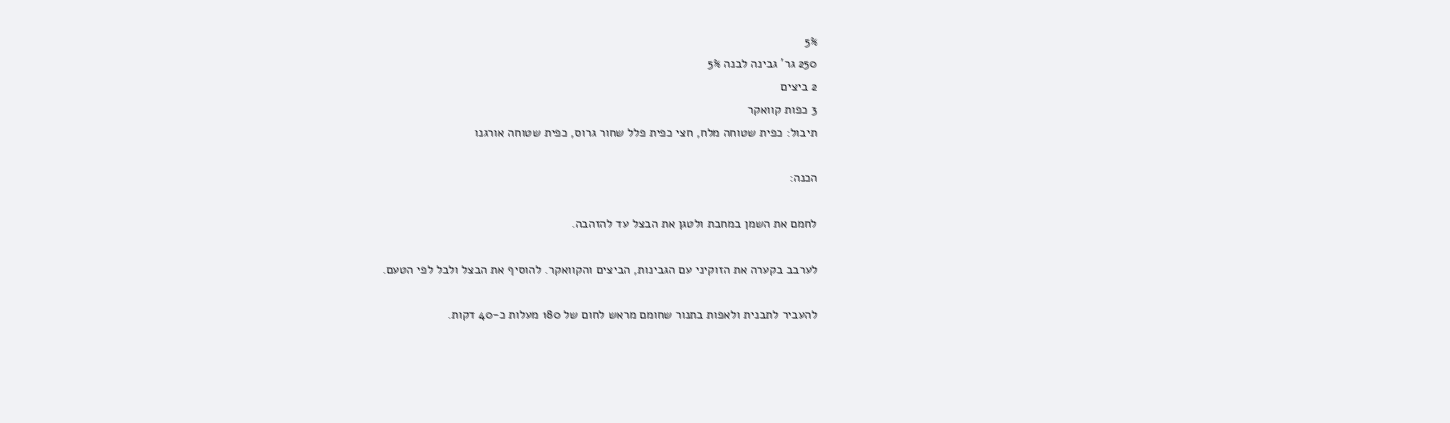5%
250 גר' גבינה לבנה 5%
2 ביצים
3 כפות קוואקר
תיבול: כפית שטוחה מלח, חצי כפית פלל שחור גרוס, כפית שטוחה אורגנו

הכנה:

לחמם את השמן במחבת ולטגן את הבצל עד להזהבה.

לערבב בקערה את הזוקיני עם הגבינות, הביצים והקוואקר. להוסיף את הבצל ולבל לפי הטעם.

להעביר לתבנית ולאפות בתנור שחומם מראש לחום של 180 מעלות כ-40 דקות.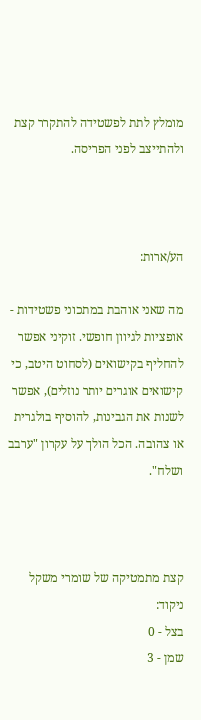מומלץ לתת לפשטידה להתקרר קצת ולהתייצב לפני הפריסה.



הע/ארות:

מה שאני אוהבת במתכוני פשטידות - אופציות לגיוון חופשי. זוקיני אפשר להחליף בקישואים (לסחוט היטב, כי קישואים אוגרים יותר נוזלים), אפשר לשנות את הגבינות, להוסיף בולגרית או צהובה. הכל הולך על עקרון "ערבב ושלח".



קצת מתמטיקה של שומרי משקל
ניקוד:
בצל - 0
שמן - 3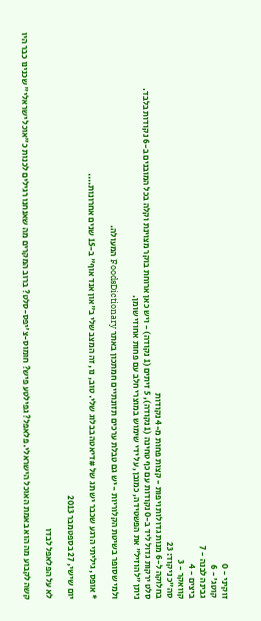זוקיני - 0
קוטג' - 6
גבינה לבנה - 7
ביצים - 4
קוואקר - 3
סה"כ ניקוד: 23
בחלוקה ל-6 מנות גדולות ויפות - קצות פחות מ-4 נקודות
סלט ירקות גדול ליד ב-0 נקודות עם כף טחינה (1 נקודה), 5 זיתים (1 נקודה) - ויש כאן ארוחת בוקר מצוינת וקלה בכל המובנים ב-6 נקודות בלבד.
ניתן "להוזיל" את הפשטידה, כמובן, על ידי שימוש במוצרי חלב עם פחות אחוזי שומן.

ולמי שסופר בשיטת הקלוריות - יש גם טבלת ערכים תזונתיים חמתכון באתר FoodsDictionary המעולה.

* אופס, גיליתי הרגע שכבר יש תג של #דיאטה בבלוג שלי. טוב, נו, זה המצב שלי ב"און אנד אוף" ב-15 שנים אחרונות....

יום שישי, 27 בספטמבר 2013

לא על הפלאפל לבדו

קשה לקבוע מה הוא באמת האוכל הישראלי. פלאפל? גפילטע פיש? חומוס-צ'יפס-סלט? ברוב המקרים מה שאנחנו רגילים לכנות כ"אוכל ישראלי" שכנינו כבר היו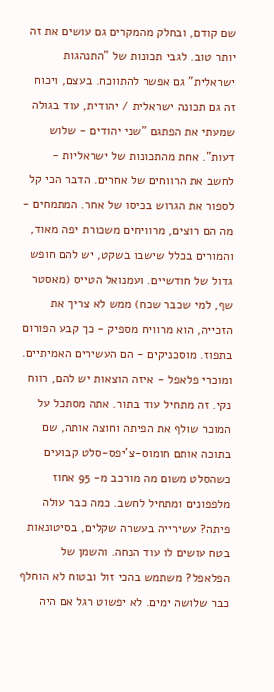שם קודם, ובחלק מהמקרים גם עושים את זה יותר טוב. לגבי תכונות של "התנהגות ישראלית" גם אפשר להתווכח. בעצם, ויכוח זה גם תכונה ישראלית / יהודית, עוד בגולה שמעתי את הפתגם "שני יהודים - שלוש דעות". אחת מהתכונות של ישראליות - לחשב את הרווחים של אחרים. הדבר הכי קל לספור את הגרוש בכיסו של אחר. המתמחים - מה הם רוצים, מרוויחים משכורת יפה מאוד, והמורים בכלל שישבו בשקט, יש להם חופש גדול של חודשיים. ועמנואל הטייס (מאסטר שף, למי שכבר שכח) ממש לא צריך את הזכייה, הוא מרוויח מספיק - כך קבע הפורום בתפוז. מוסכניקים - הם העשירים האמיתיים. ומוכרי פלאפל - איזה הוצאות יש להם, רווח נקי. זה מתחיל עוד בתור. אתה מסתכל על המוכר שולף את הפיתה וחוצה אותה, שם בתוכה אותם חומוס-צ'יפס-סלט קבועים כשהסלט משום מה מורכב מ- 95 אחוז מלפפונים ומתחיל לחשב. כמה כבר עולה פיתה? עשירייה בעשרה שקלים, בסיטונאות בטח עושים לו עוד הנחה. והשמן של הפלאפל? משתמש בהכי זול ובטוח לא הוחלף כבר שלושה ימים. לא יפשוט רגל אם היה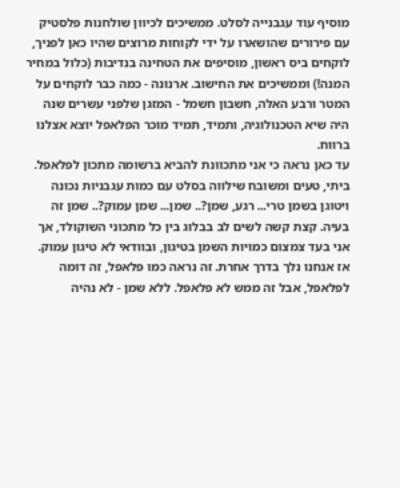מוסיף עוד עגבנייה לסלט. ממשיכים לכיוון שולחנות פלסטיק עם פירורים שהושארו על ידי לקוחות מרוצים שהיו כאן לפניך, לוקחים ביס ראשון, מוסיפים את הטחינה בנדיבות (כלול במחיר המנה!) וממשיכים את החישוב. ארנונה - כמה כבר לוקחים על המטר ורבע האלה, חשבון חשמל - המזגן שלפני עשרים שנה היה שיא הטכנולוגיה, ותמיד, תמיד מוכר הפלאפל יוצא אצלנו ברווח.
עד כאן נראה כי אני מתכוונת להביא ברשומה מתכון לפלאפל. ביתי, טעים ומשובח שילווה בסלט עם כמות עגבניות נכונה ויטוגן בשמן טרי... רגע, שמן?.. שמן... שמן עמוק?.. שמן זה בעיה. קצת קשה לשים לב בבלוג בין כל מתכוני השוקולד, אך אני בעד צמצום כמויות השמן בטיגון, ובוודאי לא טיגון עמוק. אז אנחנו נלך בדרך אחרת. זה נראה כמו פלאפל, זה דומה לפלאפל, אבל זה ממש לא פלאפל. ללא שמן - לא נהיה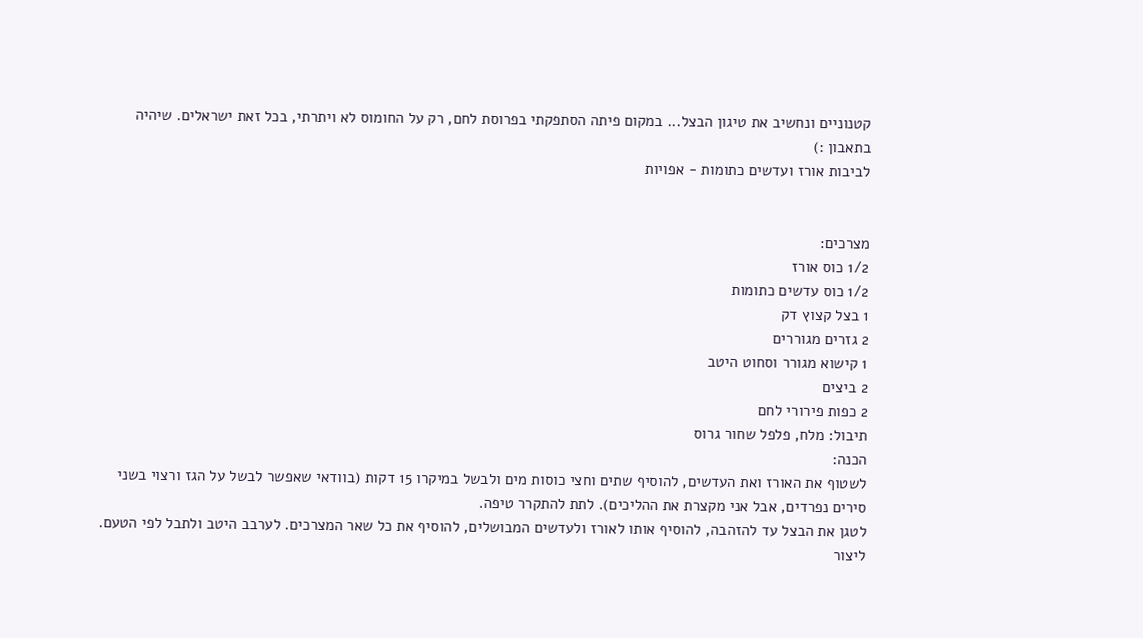קטנוניים ונחשיב את טיגון הבצל... במקום פיתה הסתפקתי בפרוסת לחם, רק על החומוס לא ויתרתי, בכל זאת ישראלים. שיהיה בתאבון :)
לביבות אורז ועדשים כתומות - אפויות


מצרכים:
1/2 כוס אורז
1/2 כוס עדשים כתומות
1 בצל קצוץ דק
2 גזרים מגוררים
1 קישוא מגורר וסחוט היטב
2 ביצים
2 כפות פירורי לחם
תיבול: מלח, פלפל שחור גרוס
הכנה:
לשטוף את האורז ואת העדשים, להוסיף שתים וחצי כוסות מים ולבשל במיקרו 15 דקות (בוודאי שאפשר לבשל על הגז ורצוי בשני סירים נפרדים, אבל אני מקצרת את ההליכים). לתת להתקרר טיפה.
לטגן את הבצל עד להזהבה, להוסיף אותו לאורז ולעדשים המבושלים, להוסיף את כל שאר המצרכים. לערבב היטב ולתבל לפי הטעם.
ליצור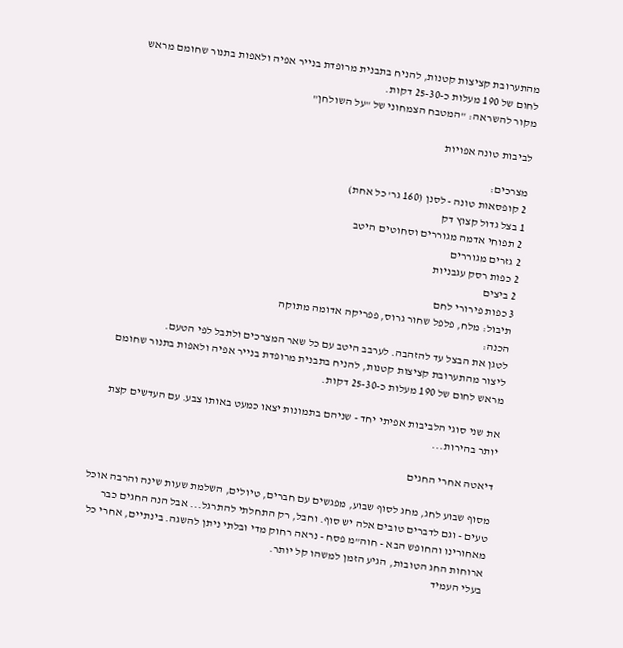מהתערובת קציצות קטנות, להניח בתבנית מרופדת בנייר אפיה ולאפות בתנור שחומם מראש לחום של 190 מעלות כ-25-30 דקות.
מקור להשראה: "המטבח הצמחוני של "על השולחן"

לביבות טונה אפויות

מצרכים:
2 קופסאות טונה - לסנן (160 גר' כל אחת)
1 בצל גדול קצוץ דק
2 תפוחי אדמה מגוררים וסחוטים היטב
2 גזרים מגוררים
2 כפות רסק עגבניות
2 ביצים
3 כפות פירורי לחם
תיבול: מלח, פלפל שחור גרוס, פפריקה אדומה מתוקה
הכנה:
לטגן את הבצל עד להזהבה. לערבב היטב עם כל שאר המצרכים ולתבל לפי הטעם.
ליצור מהתערובת קציצות קטנות, להניח בתבנית מרופדת בנייר אפיה ולאפות בתנור שחומם מראש לחום של 190 מעלות כ-25-30 דקות.

את שני סוגי הלביבות אפיתי יחד - שניהם בתמונות יצאו כמעט באותו צבע. עם העדשים קצת יותר בהירות...

דיאטה אחרי החגים

מסוף שבוע לחג, מחג לסוף שבוע, מפגשים עם חברים, טיולים, השלמת שעות שינה והרבה אוכל טעים - וגם לדברים טובים אלה יש סוף. וחבל, רק התחלתי להתרגל... אבל הנה החגים כבר מאחורינו והחופש הבא - חוה"מ פסח - נראה רחוק מדי ובלתי ניתן להשגה. בינתיים, אחרי כל ארוחות החג הטובות, הגיע הזמן למשהו קל יותר.
בעלי העמיד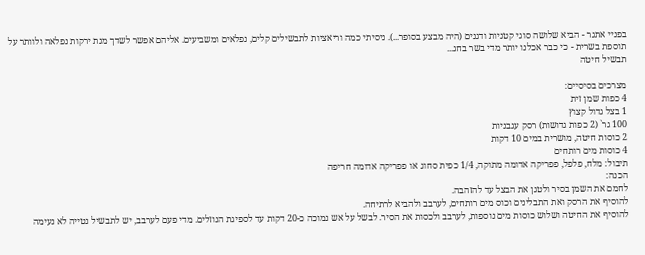בפניי אתגר - הביא שלושה סוגי קטניות ודגנים (היה מבצע בסופר...). ניסיתי כמה וריאציות לתבשילים קלים, נפלאים ומשביעים. אליהם אפשר לשדך מנת ירקות נפלאה ולוותר על תוספת בשרית - כי כבר אכלנו יותר מדי בשר בחג...
תבשיל חיטה

מצרכים בסיסיים:
4 כפות שמן זית
1 בצל גדול קצוץ
100 גר` (2 כפות גדושות) רסק עגבניות
2 כוסות חיטה, מושרית במים 10 דקות
4 כוסות מים רותחים
תיבול: מלח, פלפל, פפריקה אדומה מתוקה, 1/4 כפית סחוג או פפריקה אדומה חריפה
הכנה:
לחמם את השמן בסיר ולטגן את הבצל עד להזהבה.
להוסיף את הרסק ואת התבלינים וכוס מים רותחים, לערבב ולהביא לרתיחה.
להוסיף את החיטה ושלוש כוסות מים נוספות, לערבב ולכסות את הסיר. לבשל על אש נמוכה כ-20 דקות עד לספיגת הנוזלים. מדי פעם לערבב, יש לתבשיל נטייה לא נעימה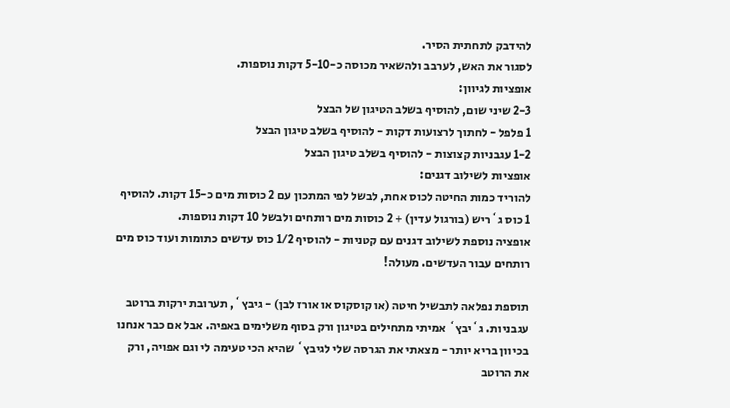להידבק לתחתית הסיר.
לסגור את האש, לערבב ולהשאיר מכוסה כ-5-10 דקות נוספות.
אופציות לגיוון:
2-3 שיני שום, להוסיף בשלב הטיגון של הבצל
1 פלפל - לחתוך לרצועות דקות - להוסיף בשלב טיגון הבצל
1-2 עגבניות קצוצות - להוסיף בשלב טיגון הבצל
אופציות לשילוב דגנים:
להוריד כמות החיטה לכוס אחת, לבשל לפי המתכון עם 2 כוסות מים כ-15 דקות. להוסיף 1 כוס ג`ריש (בורגול עדין) + 2 כוסות מים רותחים ולבשל 10 דקות נוספות.
אופציה נוספת לשילוב דגנים עם קטניות - להוסיף 1/2 כוס עדשים כתומות ועוד כוס מים רותחים עבור העדשים. מעולה!

תוספת נפלאה לתבשיל חיטה (או קוסקוס או אורז לבן) - גיבץ`, תערובת ירקות ברוטב עגבניות. ג`יבץ` אמיתי מתחילים בטיגון ורק בסוף משלימים באפיה. אבל אם כבר אנחנו בכיוון בריא יותר - מצאתי את הגרסה שלי לגיבץ` שהיא הכי טעימה לי וגם אפויה, ורק את הרוטב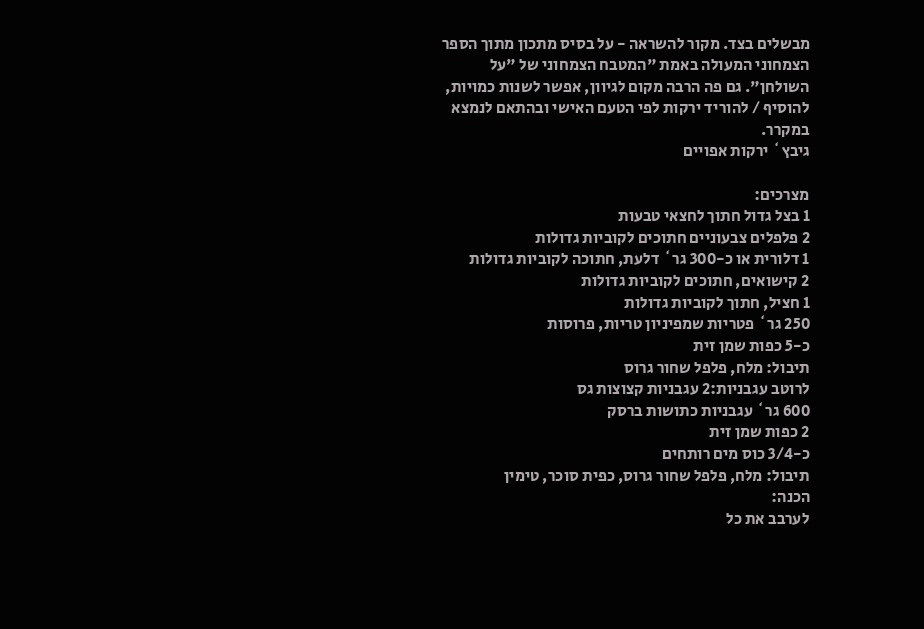מבשלים בצד. מקור להשראה - על בסיס מתכון מתוך הספר הצמחוני המעולה באמת "המטבח הצמחוני של "על השולחן". גם פה הרבה מקום לגיוון, אפשר לשנות כמויות,  להוסיף / להוריד ירקות לפי הטעם האישי ובהתאם לנמצא במקרר.
גיבץ` ירקות אפויים

מצרכים:
1 בצל גדול חתוך לחצאי טבעות
2 פלפלים צבעוניים חתוכים לקוביות גדולות
1 דלורית או כ-300 גר` דלעת, חתוכה לקוביות גדולות
2 קישואים, חתוכים לקוביות גדולות
1 חציל, חתוך לקוביות גדולות
250 גר` פטריות שמפיניון טריות, פרוסות
כ-5 כפות שמן זית
תיבול: מלח, פלפל שחור גרוס
לרוטב עגבניות:2 עגבניות קצוצות גס
600 גר` עגבניות כתושות ברסק
2 כפות שמן זית
כ-3/4 כוס מים רותחים
תיבול: מלח, פלפל שחור גרוס, כפית סוכר, טימין
הכנה:
לערבב את כל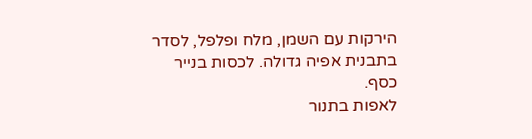הירקות עם השמן, מלח ופלפל, לסדר בתבנית אפיה גדולה. לכסות בנייר כסף.
לאפות בתנור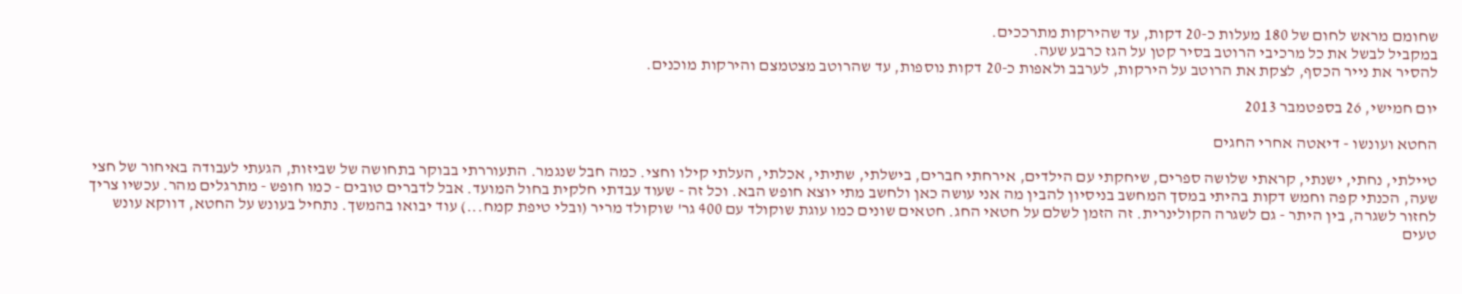שחומם מראש לחום של 180 מעלות כ-20 דקות, עד שהירקות מתרככים.
במקביל לבשל את כל מרכיבי הרוטב בסיר קטן על הגז כרבע שעה.
להסיר את נייר הכסף, לצקת את הרוטב על הירקות, לערבב ולאפות כ-20 דקות נוספות, עד שהרוטב מצטמצם והירקות מוכנים.

יום חמישי, 26 בספטמבר 2013

החטא ועונשו - דיאטה אחרי החגים

טיילתי, נחתי, ישנתי, קראתי שלושה ספרים, שיחקתי עם הילדים, אירחתי חברים, בישלתי, שתיתי, אכלתי, העלתי קילו וחצי. כמה חבל שנגמר. התעוררתי בבוקר בתחושה של שביזות, הגעתי לעבודה באיחור של חצי שעה, הכנתי קפה וחמש דקות בהיתי במסך המחשב בניסיון להבין מה אני עושה כאן ולחשב מתי יוצא חופש הבא. וכל זה - שעוד עבדתי חלקית בחול המועד. אבל לדברים טובים - כמו חופש - מתרגלים מהר. עכשיו צריך לחזור לשגרה, בין היתר - גם לשגרה הקולינרית. זה הזמן לשלם על חטאי החג. חטאים שונים כמו עוגת שוקולד עם 400 גר' שוקולד מריר (ובלי טיפת קמח...) עוד יבואו בהמשך. נתחיל בעונש על החטא, דווקא עונש טעים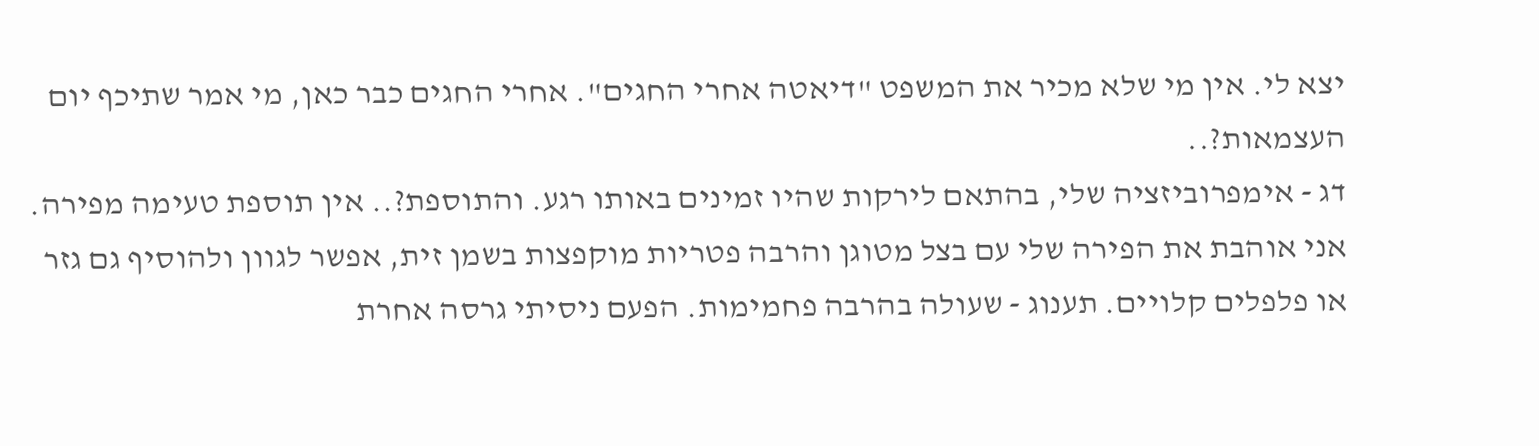יצא לי. אין מי שלא מכיר את המשפט "דיאטה אחרי החגים". אחרי החגים כבר כאן, מי אמר שתיכף יום העצמאות?..
דג - אימפרוביזציה שלי, בהתאם לירקות שהיו זמינים באותו רגע. והתוספת?.. אין תוספת טעימה מפירה. אני אוהבת את הפירה שלי עם בצל מטוגן והרבה פטריות מוקפצות בשמן זית, אפשר לגוון ולהוסיף גם גזר או פלפלים קלויים. תענוג - שעולה בהרבה פחמימות. הפעם ניסיתי גרסה אחרת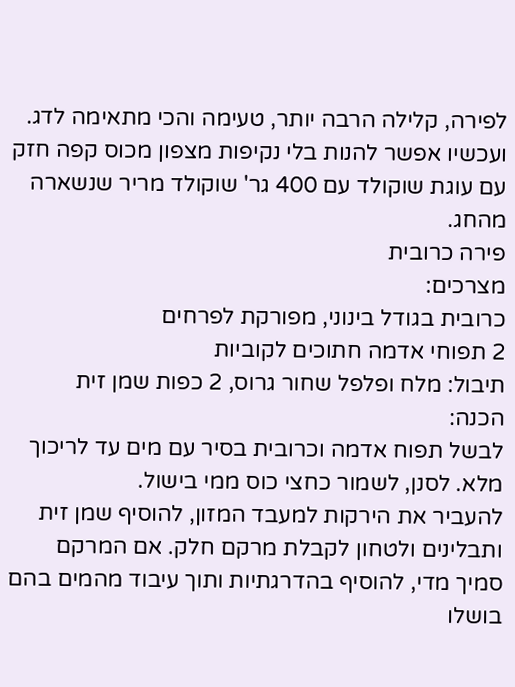לפירה, קלילה הרבה יותר, טעימה והכי מתאימה לדג. ועכשיו אפשר להנות בלי נקיפות מצפון מכוס קפה חזק עם עוגת שוקולד עם 400 גר' שוקולד מריר שנשארה מהחג.
פירה כרובית
מצרכים:
כרובית בגודל בינוני, מפורקת לפרחים
2 תפוחי אדמה חתוכים לקוביות
תיבול: מלח ופלפל שחור גרוס, 2 כפות שמן זית
הכנה:
לבשל תפוח אדמה וכרובית בסיר עם מים עד לריכוך מלא. לסנן, לשמור כחצי כוס ממי בישול.
להעביר את הירקות למעבד המזון, להוסיף שמן זית ותבלינים ולטחון לקבלת מרקם חלק. אם המרקם סמיך מדי, להוסיף בהדרגתיות ותוך עיבוד מהמים בהם בושלו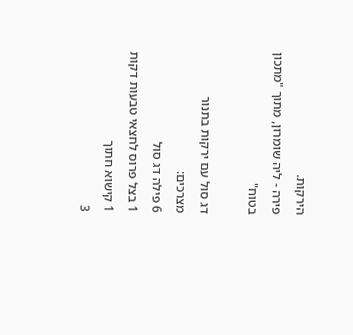הירקות.
פירה - ליה שומרון, מתוך "מתכון בטוח"

דג סול עם ירקות בתנור
מצרכים:
6 פילה דג סול
1 בצל פרוס לחצאי טבעות דקות
1 קישוא חתוך
3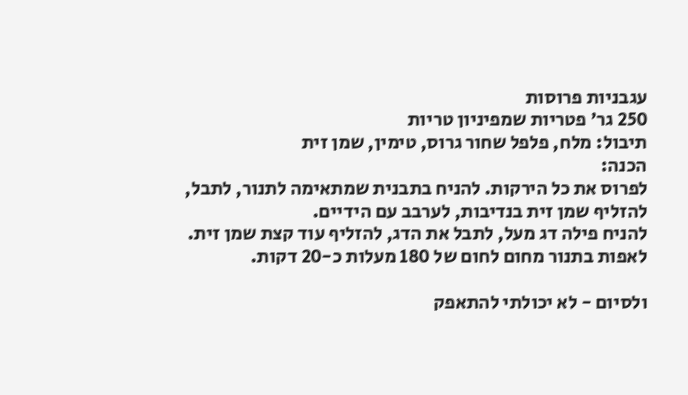עגבניות פרוסות
250 גר' פטריות שמפיניון טריות
תיבול: מלח, פלפל שחור גרוס, טימין, שמן זית
הכנה:
לפרוס את כל הירקות. להניח בתבנית שמתאימה לתנור, לתבל, להזליף שמן זית בנדיבות, לערבב עם הידיים.
להניח פילה דג מעל, לתבל את הדג, להזליף עוד קצת שמן זית.
לאפות בתנור מחום לחום של 180 מעלות כ-20 דקות.

ולסיום - לא יכולתי להתאפק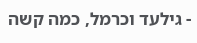- גילעד וכרמל, כמה קשה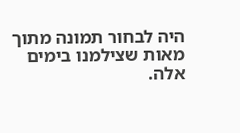היה לבחור תמונה מתוך מאות שצילמנו בימים אלה.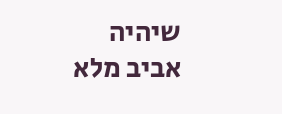שיהיה אביב מלא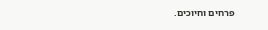פרחים וחיוכים.